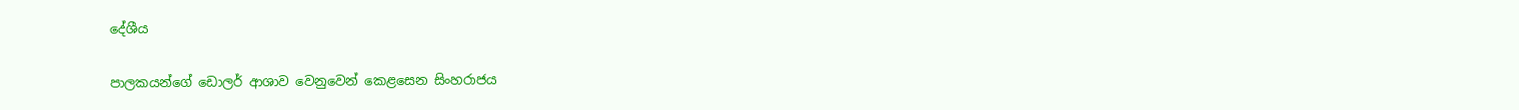දේශීය

පාලකයන්ගේ ඩොලර් ආශාව වෙනුවෙන් කෙළසෙන සිංහරාජය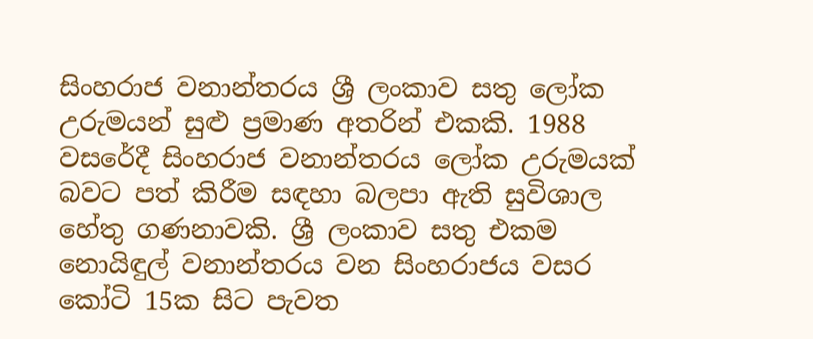සිංහරාජ වනාන්තරය ශ්‍රී ලංකාව සතු ලෝක උරුමයන් සුළු ප්‍රමාණ අතරින් එකකි. 1988 වසරේදී සිංහරාජ වනාන්තරය ලෝක උරුමයක් බවට පත් කිරීම සඳහා බලපා ඇති සුවිශාල හේතු ගණනාවකි. ශ්‍රී ලංකාව සතු එකම නොයිඳුල් වනාන්තරය වන සිංහරාජය වසර කෝටි 15ක සිට පැවත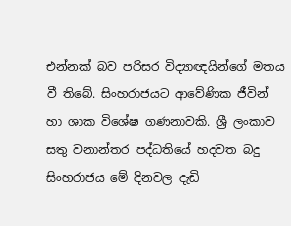එන්නක් බව පරිසර විද්‍යාඥයින්ගේ මතය වී තිබේ. සිංහරාජයට ආවේණික ජීවින් හා ශාක විශේෂ ගණනාවකි. ශ්‍රී ලංකාව සතු වනාන්තර පද්ධතියේ හදවත බදු සිංහරාජය මේ දිනවල දැඩි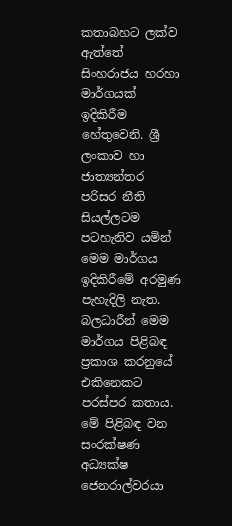කතාබහට ලක්ව ඇත්තේ සිංහරාජය හරහා මාර්ගයක් ඉදිකිරීම හේතුවෙනි. ශ්‍රී ලංකාව හා ජාත්‍යන්තර පරිසර නීති සියල්ලටම පටහැනිව යමින් මෙම මාර්ගය ඉදිකිරීමේ අරමුණ පැහැදිලි නැත. බලධාරීන් මෙම මාර්ගය පිළිබඳ ප්‍රකාශ කරනුයේ එකිනෙකට පරස්පර කතාය. මේ පිළිබඳ වන සංරක්ෂණ අධ්‍යක්ෂ ජෙනරාල්වරයා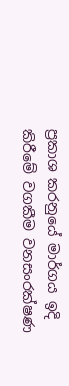ප්‍රකාශ කරනුයේ මාර්ගය ඉදි කිරීමේ වගකීම වනසංරක්ෂණ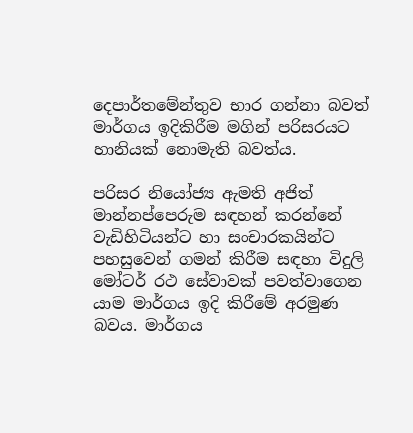දෙපාර්තමේන්තුව භාර ගන්නා බවත් මාර්ගය ඉදිකිරීම මගින් පරිසරයට හානියක් නොමැති බවත්ය.

පරිසර නියෝජ්‍ය ඇමති අජිත් මාන්නප්පෙරුම සඳහන් කරන්නේ වැඩිහිටියන්ට හා සංචාරකයින්ට පහසුවෙන් ගමන් කිරීම සඳහා විදුලි මෝටර් රථ සේවාවක් පවත්වාගෙන යාම මාර්ගය ඉදි කිරීමේ අරමුණ බවය. මාර්ගය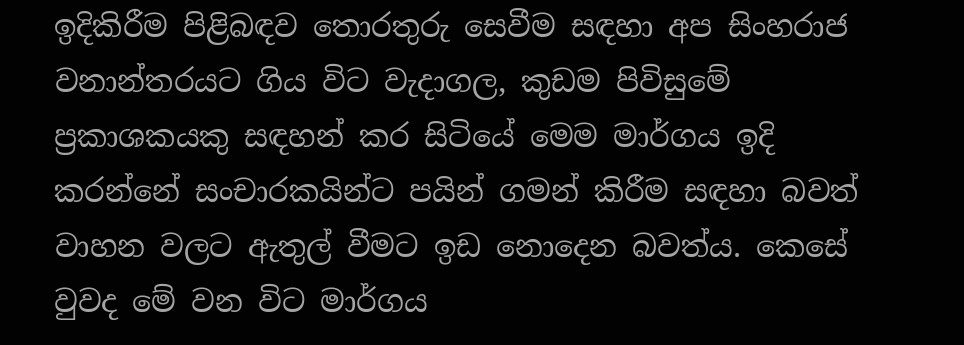ඉදිකිරීම පිළිබඳව තොරතුරු සෙවීම සඳහා අප සිංහරාජ වනාන්තරයට ගිය විට වැදාගල, කුඩම පිවිසුමේ ප්‍රකාශකයකු සඳහන් කර සිටියේ මෙම මාර්ගය ඉදි කරන්නේ සංචාරකයින්ට පයින් ගමන් කිරීම සඳහා බවත් වාහන වලට ඇතුල් වීමට ඉඩ නොදෙන බවත්ය. කෙසේ වුවද මේ වන විට මාර්ගය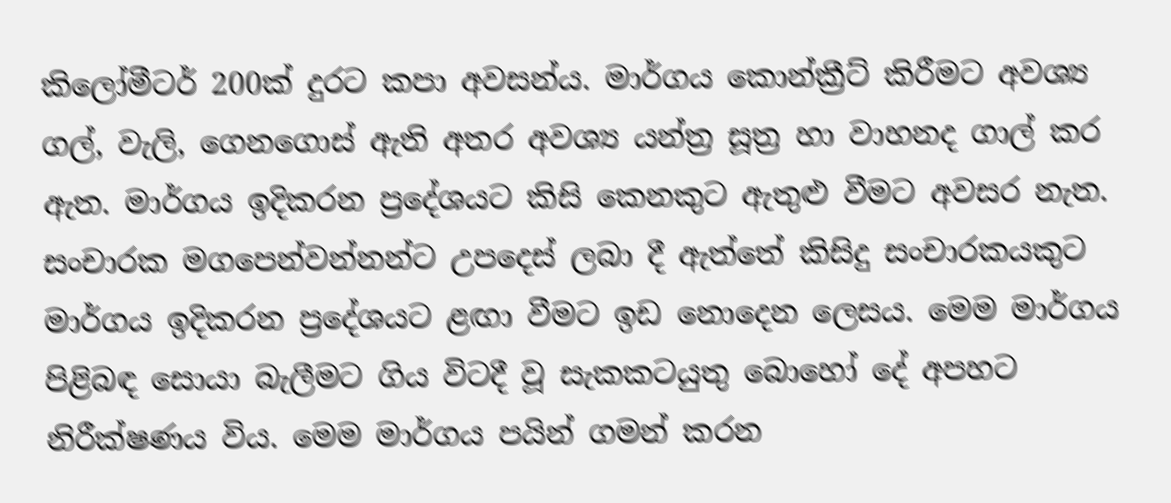කිලෝමීටර් 200ක් දුරට කපා අවසන්ය. මාර්ගය කොන්ක්‍රීට් කිරීමට අවශ්‍ය ගල්, වැලි, ගෙනගොස් ඇති අතර අවශ්‍ය යන්ත්‍ර සූත්‍ර හා වාහනද ගාල් කර ඇත. මාර්ගය ඉදිකරන ප්‍රදේශයට කිසි කෙනකුට ඇතුළු වීමට අවසර නැත. සංචාරක මගපෙන්වන්නන්ට උපදෙස් ලබා දී ඇත්තේ කිසිදු සංචාරකයකුට මාර්ගය ඉදිකරන ප්‍රදේශයට ළඟා වීමට ඉඩ නොදෙන ලෙසය. මෙම මාර්ගය පිළිබඳ සොයා බැලීමට ගිය විටදී වූ සැකකටයුතු බොහෝ දේ අපහට නිරීක්ෂණය විය. මෙම මාර්ගය පයින් ගමන් කරන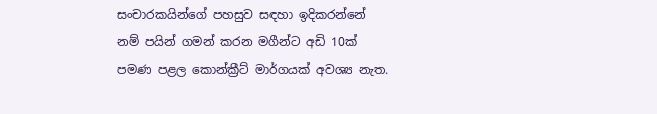සංචාරකයින්ගේ පහසුව සඳහා ඉදිකරන්නේ නම් පයින් ගමන් කරන මගීන්ට අඩි 10ක් පමණ පළල කොන්ක්‍රීට් මාර්ගයක් අවශ්‍ය නැත.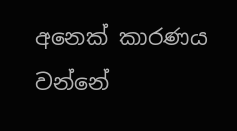අනෙක් කාරණය වන්නේ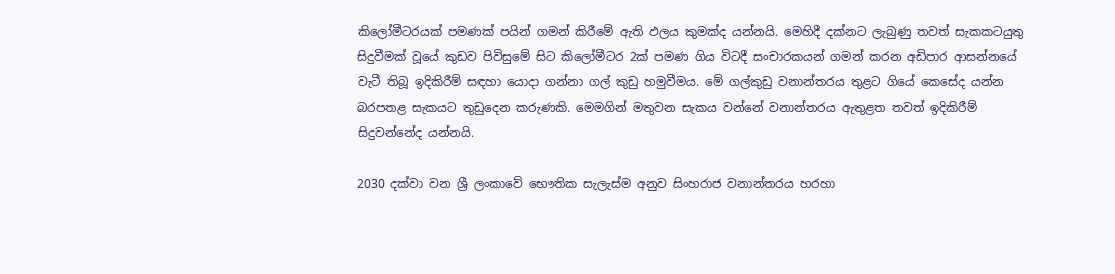කිලෝමීටරයක් පමණක් පයින් ගමන් කිරීමේ ඇති ඵලය කුමක්ද යන්නයි. මෙහිදී දක්නට ලැබුණු තවත් සැකකටයුතු සිදුවීමක් වූයේ කුඩව පිවිසුමේ සිට කිලෝමීටර 2ක් පමණ ගිය විටදී සංචාරකයන් ගමන් කරන අඩිපාර ආසන්නයේ වැටී තිබූ ඉදිකිරීම් සඳහා යොදා ගන්නා ගල් කුඩු හමුවීමය. මේ ගල්කුඩු වනාන්තරය තුළට ගියේ කෙසේද යන්න බරපතළ සැකයට තුඩුදෙන කරුණකි. මෙමගින් මතුවන සැකය වන්නේ වනාන්තරය ඇතුළත තවත් ඉදිකිරීම් සිදුවන්නේද යන්නයි.

2030 දක්වා වන ශ්‍රී ලංකාවේ භෞතික සැලැස්ම අනුව සිංහරාජ වනාන්තරය හරහා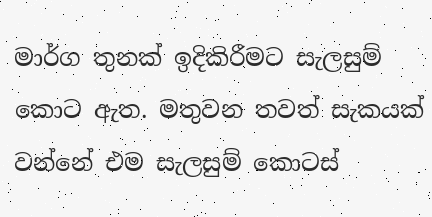මාර්ග තුනක් ඉදිකිරීමට සැලසුම් කොට ඇත. මතුවන තවත් සැකයක් වන්නේ එම සැලසුම් කොටස්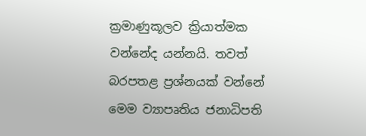ක්‍රමාණුකූලව ක්‍රියාත්මක වන්නේද යන්නයි. තවත් බරපතළ ප්‍රශ්නයක් වන්නේ මෙම ව්‍යාපෘතිය ජනාධිපති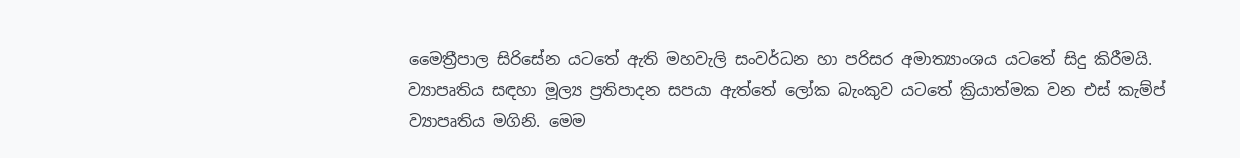මෛත්‍රීපාල සිරිසේන යටතේ ඇති මහවැලි සංවර්ධන හා පරිසර අමාත්‍යාංශය යටතේ සිදු කිරීමයි. ව්‍යාපෘතිය සඳහා මූල්‍ය ප්‍රතිපාදන සපයා ඇත්තේ ලෝක බැංකුව යටතේ ක්‍රියාත්මක වන එස් කැම්ප් ව්‍යාපෘතිය මගිනි. මෙම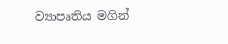ව්‍යාපෘතිය මගින්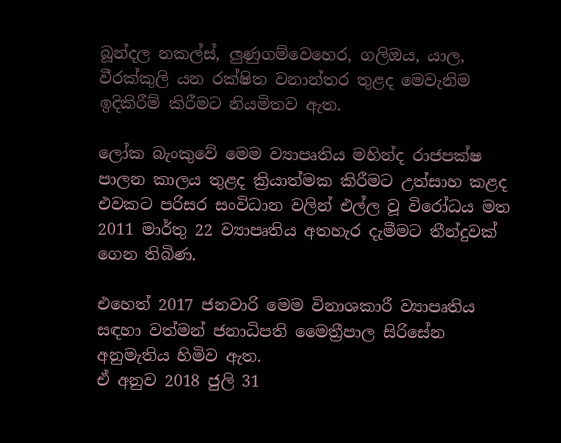බූන්දල නකල්ස්, ලුණුගම්වෙහෙර, ගලිඔය, යාල, වීරක්කුලි යන රක්ෂිත වනාන්තර තුළද මෙවැනිම ඉදිකිරීම් කිරීමට නියමිතව ඇත.

ලෝක බැංකුවේ මෙම ව්‍යාපෘතිය මහින්ද රාජපක්ෂ පාලන කාලය තුළද ක්‍රියාත්මක කිරීමට උත්සාහ කළද එවකට පරිසර සංවිධාන වලින් එල්ල වූ විරෝධය මත 2011 මාර්තු 22 ව්‍යාපෘතිය අතහැර දැමීමට තීන්දුවක් ගෙන තිබිණ.

එහෙත් 2017 ජනවාරි මෙම විනාශකාරී ව්‍යාපෘතිය සඳහා වත්මන් ජනාධිපති මෛත්‍රීපාල සිරිසේන අනුමැතිය හිමිව ඇත.
ඒ අනුව 2018 ජුලි 31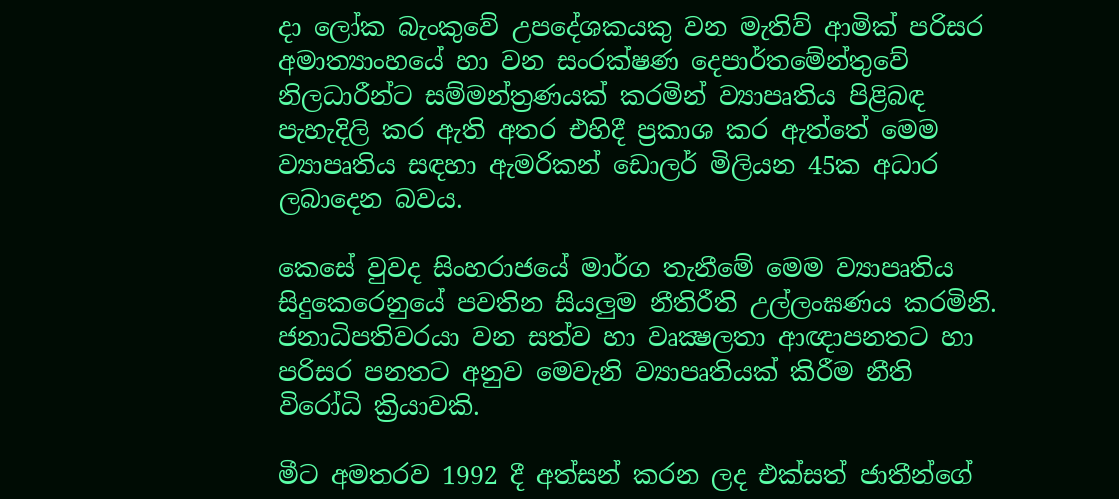දා ලෝක බැංකුවේ උපදේශකයකු වන මැතිව් ආමික් පරිසර අමාත්‍යාංහයේ හා වන සංරක්ෂණ දෙපාර්තමේන්තුවේ නිලධාරීන්ට සම්මන්ත්‍රණයක් කරමින් ව්‍යාපෘතිය පිළිබඳ පැහැදිලි කර ඇති අතර එහිදී ප්‍රකාශ කර ඇත්තේ මෙම ව්‍යාපෘතිය සඳහා ඇමරිකන් ඩොලර් මිලියන 45ක අධාර ලබාදෙන බවය.

කෙසේ වුවද සිංහරාජයේ මාර්ග තැනීමේ මෙම ව්‍යාපෘතිය සිදුකෙරෙනුයේ පවතින සියලුම නීතිරීති උල්ලංඝණය කරමිනි. ජනාධිපතිවරයා වන සත්ව හා වෘක්‍ෂලතා ආඥාපනතට හා පරිසර පනතට අනුව මෙවැනි ව්‍යාපෘතියක් කිරීම නීති විරෝධි ක්‍රියාවකි.

මීට අමතරව 1992 දී අත්සන් කරන ලද එක්සත් ජාතීන්ගේ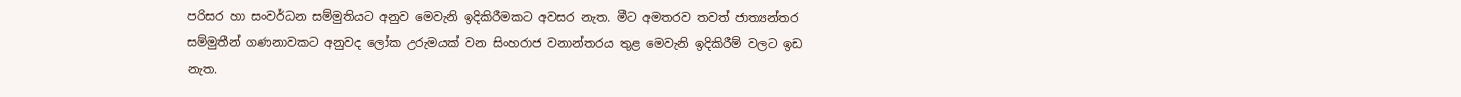පරිසර හා සංවර්ධන සම්මුතියට අනුව මෙවැනි ඉදිකිරීමකට අවසර නැත. මීට අමතරව තවත් ජාත්‍යන්තර සම්මුතීන් ගණනාවකට අනුවද ලෝක උරුමයක් වන සිංහරාජ වනාන්තරය තුළ මෙවැනි ඉදිකිරීම් වලට ඉඩ නැත.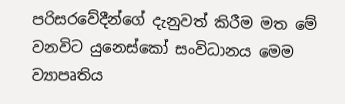පරිසරවේදීන්ගේ දැනුවත් කිරීම මත මේ වනවිට යුනෙස්කෝ සංවිධානය මෙම ව්‍යාපෘතිය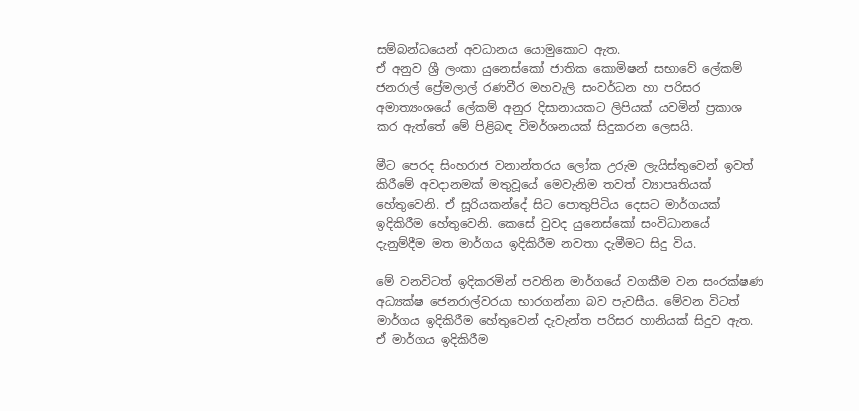සම්බන්ධයෙන් අවධානය යොමුකොට ඇත.
ඒ අනුව ශ්‍රී ලංකා යුනෙස්කෝ ජාතික කොමිෂන් සභාවේ ලේකම් ජනරාල් ප්‍රේමලාල් රණවීර මහවැලි සංවර්ධන හා පරිසර අමාත්‍යංශයේ ලේකම් අනුර දිසානායකට ලිපියක් යවමින් ප්‍රකාශ කර ඇත්තේ මේ පිළිබඳ විමර්ශනයක් සිදුකරන ලෙසයි.

මීට පෙරද සිංහරාජ වනාන්තරය ලෝක උරුම ලැයිස්තුවෙන් ඉවත් කිරීමේ අවදානමක් මතුවූයේ මෙවැනිම තවත් ව්‍යාපෘතියක් හේතුවෙනි. ඒ සූරියකන්දේ සිට පොතුපිටිය දෙසට මාර්ගයක් ඉදිකිරීම හේතුවෙනි. කෙසේ වුවද යුනෙස්කෝ සංවිධානයේ දැනුම්දීම මත මාර්ගය ඉදිකිරීම නවතා දැමීමට සිදු විය.

මේ වනවිටත් ඉදිකරමින් පවතින මාර්ගයේ වගකීම වන සංරක්ෂණ අධ්‍යක්ෂ ජෙනරාල්වරයා භාරගන්නා බව පැවසීය. මේවන විටත් මාර්ගය ඉදිකිරීම හේතුවෙන් දැවැන්ත පරිසර හානියක් සිදුව ඇත. ඒ මාර්ගය ඉදිකිරීම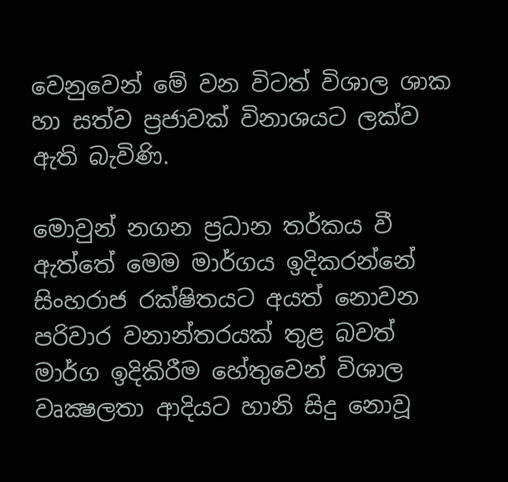වෙනුවෙන් මේ වන විටත් විශාල ශාක හා සත්ව ප්‍රජාවක් විනාශයට ලක්ව ඇති බැවිණි.

මොවුන් නගන ප්‍රධාන තර්කය වී ඇත්තේ මෙම මාර්ගය ඉදිකරන්නේ සිංහරාජ රක්ෂිතයට අයත් නොවන පරිවාර වනාන්තරයක් තුළ බවත් මාර්ග ඉදිකිරීම හේතුවෙන් විශාල වෘක්‍ෂලතා ආදියට හානි සිදු නොවූ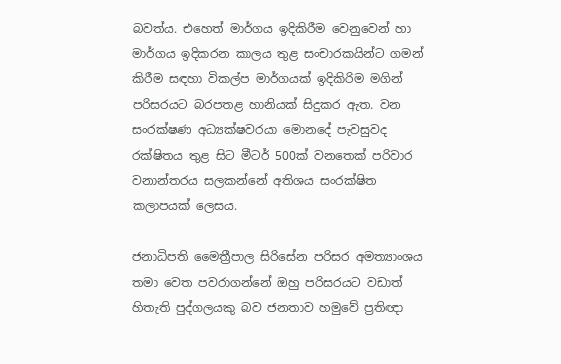බවත්ය. එහෙත් මාර්ගය ඉදිකිරීම වෙනුවෙන් හා මාර්ගය ඉදිකරන කාලය තුළ සංචාරකයින්ට ගමන් කිරීම සඳහා විකල්ප මාර්ගයක් ඉදිකිරිම මගින් පරිසරයට බරපතළ හානියක් සිදුකර ඇත. වන සංරක්ෂණ අධ්‍යක්ෂවරයා මොනදේ පැවසුවද රක්ෂිතය තුළ සිට මීටර් 500ක් වනතෙක් පරිවාර වනාන්තරය සලකන්නේ අතිශය සංරක්ෂිත කලාපයක් ලෙසය.

ජනාධිපති මෛත්‍රීපාල සිරිසේන පරිසර අමත්‍යාංශය තමා වෙත පවරාගන්නේ ඔහු පරිසරයට වඩාත් හිතැති පුද්ගලයකු බව ජනතාව හමුවේ ප්‍රතිඥා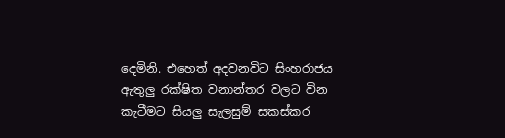දෙමිනි. එහෙත් අදවනවිට සිංහරාජය ඇතුලු රක්ෂිත වනාන්තර වලට වින කැටීමට සියලු සැලසුම් සකස්කර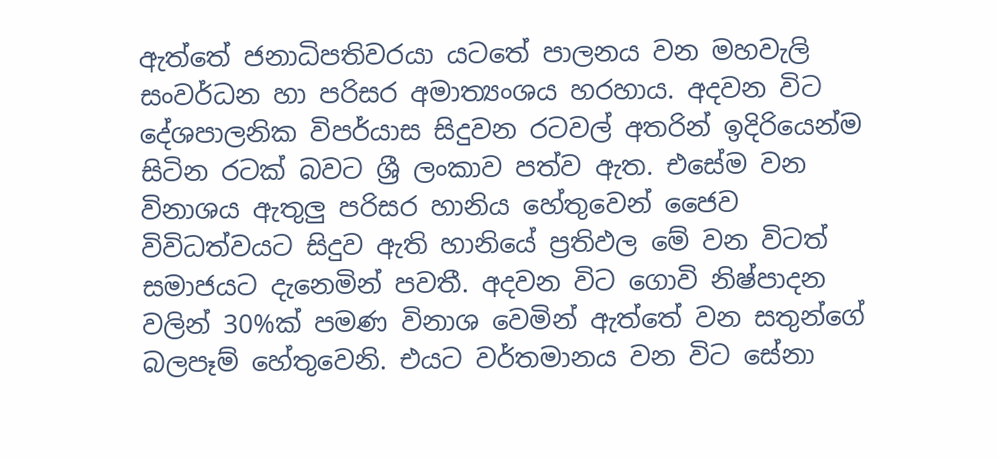ඇත්තේ ජනාධිපතිවරයා යටතේ පාලනය වන මහවැලි සංවර්ධන හා පරිසර අමාත්‍යංශය හරහාය. අදවන විට දේශපාලනික විපර්යාස සිදුවන රටවල් අතරින් ඉදිරියෙන්ම සිටින රටක් බවට ශ්‍රී ලංකාව පත්ව ඇත. එසේම වන විනාශය ඇතුලු පරිසර හානිය හේතුවෙන් ජෛව විවිධත්වයට සිදුව ඇති හානියේ ප්‍රතිඵල මේ වන විටත් සමාජයට දැනෙමින් පවතී. අදවන විට ගොවි නිෂ්පාදන වලින් 30%ක් පමණ විනාශ වෙමින් ඇත්තේ වන සතුන්ගේ බලපෑම් හේතුවෙනි. එයට වර්තමානය වන විට සේනා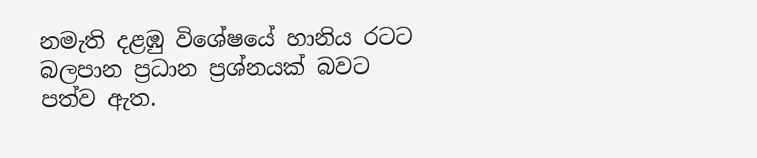නමැති දළඹු විශේෂයේ හානිය රටට බලපාන ප්‍රධාන ප්‍රශ්නයක් බවට පත්ව ඇත.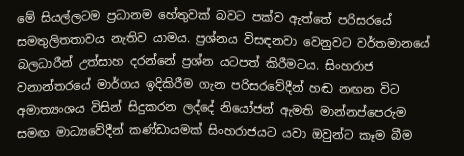මේ සියල්ලටම ප්‍රධානම හේතුවක් බවට පක්ව ඇත්තේ පරිසරයේ සමතුලිතතාවය නැතිව යාමය. ප්‍රශ්නය විසඳනවා වෙනුවට වර්තමානයේ බලධාරීන් උත්සාහ දරන්නේ ප්‍රශ්න යටපත් කිරීමටය. සිංහරාජ වනාන්තරයේ මාර්ගය ඉදිකිරීම ගැන පරිසරවේදීන් හඬ නඟන විට අමාත්‍යංශය විසින් සිදුකරන ලද්දේ නියෝජන්‍ ඇමති මාන්නප්පෙරුම සමඟ මාධ්‍යවේදීන් කණ්ඩායමක් සිංහරාජයට යවා ඔවුන්ට කෑම බීම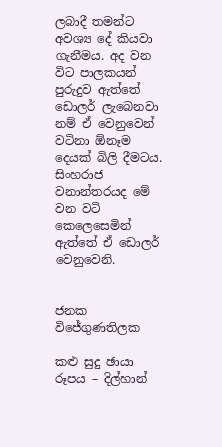ලබාදී තමන්ට අවශ්‍ය දේ කියවා ගැනීමය. අද වන විට පාලකයන් පුරුදුව ඇත්තේ ඩොලර් ලැබෙනවා නම් ඒ වෙනුවෙන් වටිනා ඕනෑම දෙයක් බිලි දීමටය. සිංහරාජ වනාන්තරයද මේ වන වටි කෙලෙසෙමින් ඇත්තේ ඒ ඩොලර් වෙනුවෙනි.


ජනක විජේගුණතිලක

කළු සුදු ඡායා රූපය – දිල්හාන්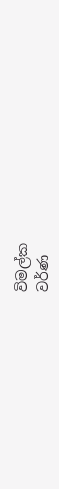විමල්ක
වර්ණ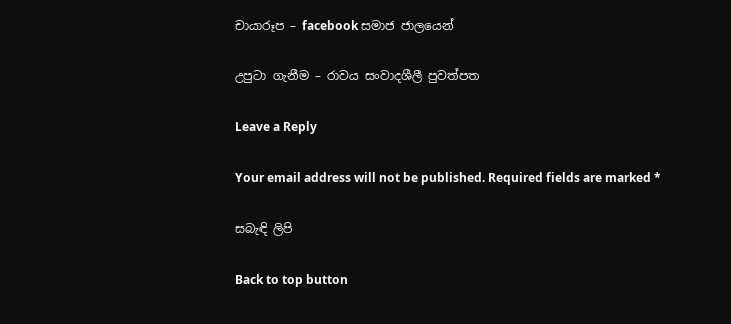චායාරූප – facebook සමාජ ජාලයෙන්

උපුටා ගැනීම – රාවය සංවාදශීලී පුවත්පත

Leave a Reply

Your email address will not be published. Required fields are marked *

සබැඳි ලිපි

Back to top button